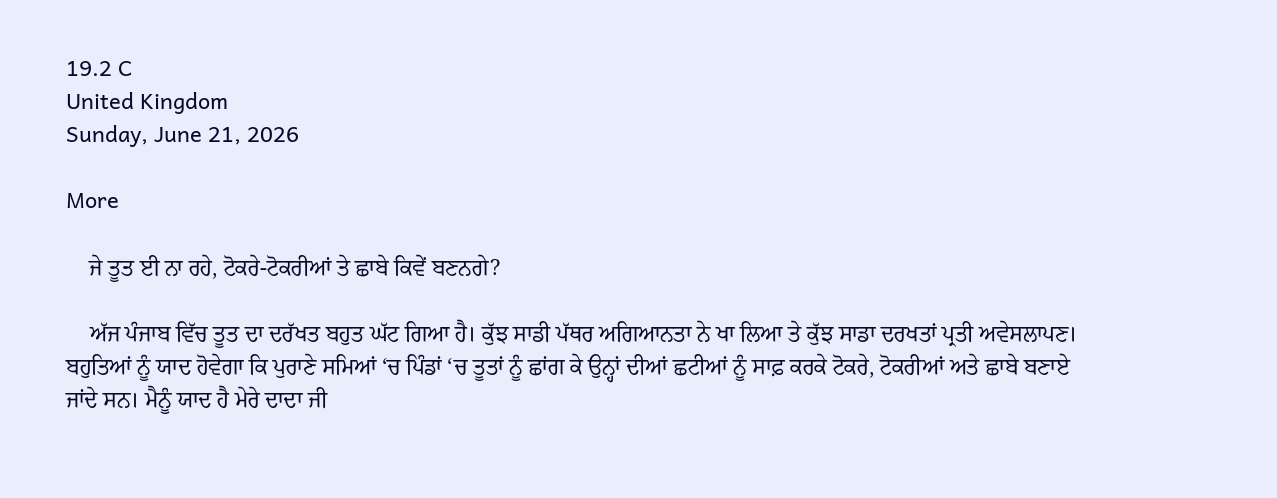19.2 C
United Kingdom
Sunday, June 21, 2026

More

    ਜੇ ਤੂਤ ਈ ਨਾ ਰਹੇ, ਟੋਕਰੇ-ਟੋਕਰੀਆਂ ਤੇ ਛਾਬੇ ਕਿਵੇਂ ਬਣਨਗੇ?

    ਅੱਜ ਪੰਜਾਬ ਵਿੱਚ ਤੂਤ ਦਾ ਦਰੱਖਤ ਬਹੁਤ ਘੱਟ ਗਿਆ ਹੈ। ਕੁੱਝ ਸਾਡੀ ਪੱਥਰ ਅਗਿਆਨਤਾ ਨੇ ਖਾ ਲਿਆ ਤੇ ਕੁੱਝ ਸਾਡਾ ਦਰਖਤਾਂ ਪ੍ਰਤੀ ਅਵੇਸਲਾਪਣ। ਬਹੁਤਿਆਂ ਨੂੰ ਯਾਦ ਹੋਵੇਗਾ ਕਿ ਪੁਰਾਣੇ ਸਮਿਆਂ ‘ਚ ਪਿੰਡਾਂ ‘ਚ ਤੂਤਾਂ ਨੂੰ ਛਾਂਗ ਕੇ ਉਨ੍ਹਾਂ ਦੀਆਂ ਛਟੀਆਂ ਨੂੰ ਸਾਫ਼ ਕਰਕੇ ਟੋਕਰੇ, ਟੋਕਰੀਆਂ ਅਤੇ ਛਾਬੇ ਬਣਾਏ ਜਾਂਦੇ ਸਨ। ਮੈਨੂੰ ਯਾਦ ਹੈ ਮੇਰੇ ਦਾਦਾ ਜੀ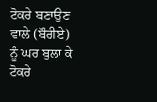ਟੋਕਰੇ ਬਣਾਉਣ ਵਾਲੇ (ਬੌਰੀਏ) ਨੂੰ ਘਰ ਬੁਲਾ ਕੇ ਟੋਕਰੇ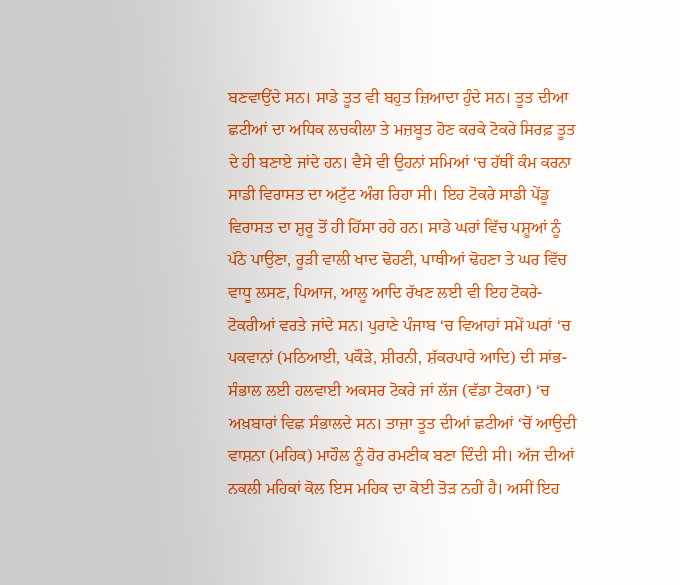ਬਣਵਾਉਂਦੇ ਸਨ। ਸਾਡੇ ਤੂਤ ਵੀ ਬਹੁਤ ਜ਼ਿਆਦਾ ਹੁੰਦੇ ਸਨ। ਤੂਤ ਦੀਆ ਛਟੀਆਂ ਦਾ ਅਧਿਕ ਲਚਕੀਲਾ ਤੇ ਮਜ਼ਬੂਤ ਹੋਣ ਕਰਕੇ ਟੋਕਰੇ ਸਿਰਫ਼ ਤੂਤ ਦੇ ਹੀ ਬਣਾਏ ਜਾਂਦੇ ਹਨ। ਵੈਸੇ ਵੀ ਉਹਨਾਂ ਸਮਿਆਂ ‘ਚ ਹੱਥੀਂ ਕੰਮ ਕਰਨਾ ਸਾਡੀ ਵਿਰਾਸਤ ਦਾ ਅਟੁੱਟ ਅੰਗ ਰਿਹਾ ਸੀ। ਇਹ ਟੋਕਰੇ ਸਾਡੀ ਪੇਂਡੂ ਵਿਰਾਸਤ ਦਾ ਸ਼ੁਰੂ ਤੋਂ ਹੀ ਹਿੱਸਾ ਰਹੇ ਹਨ। ਸਾਡੇ ਘਰਾਂ ਵਿੱਚ ਪਸ਼ੂਆਂ ਨੂੰ ਪੱਠੇ ਪਾਉਣਾ, ਰੂੜੀ ਵਾਲੀ ਖਾਦ ਢੋਹਣੀ, ਪਾਥੀਆਂ ਢੋਹਣਾ ਤੇ ਘਰ ਵਿੱਚ ਵਾਧੂ ਲਸਣ, ਪਿਆਜ, ਆਲੂ ਆਦਿ ਰੱਖਣ ਲਈ ਵੀ ਇਹ ਟੋਕਰੇ-ਟੋਕਰੀਆਂ ਵਰਤੇ ਜਾਂਦੇ ਸਨ। ਪੁਰਾਣੇ ਪੰਜਾਬ ‘ਚ ਵਿਆਹਾਂ ਸਮੇਂ ਘਰਾਂ ‘ਚ ਪਕਵਾਨਾਂ (ਮਠਿਆਈ, ਪਕੌੜੇ, ਸ਼ੀਰਨੀ, ਸ਼ੱਕਰਪਾਰੇ ਆਦਿ) ਦੀ ਸਾਂਭ-ਸੰਭਾਲ ਲਈ ਹਲਵਾਈ ਅਕਸਰ ਟੋਕਰੇ ਜਾਂ ਲੱਜ (ਵੱਡਾ ਟੋਕਰਾ) ‘ਚ ਅਖ਼ਬਾਰਾਂ ਵਿਛ ਸੰਭਾਲਦੇ ਸਨ। ਤਾਜ਼ਾ ਤੂਤ ਦੀਆਂ ਛਟੀਆਂ ‘ਚੋਂ ਆਉਦੀ ਵਾਸ਼ਨਾ (ਮਹਿਕ) ਮਾਹੌਲ ਨੂੰ ਹੋਰ ਰਮਣੀਕ ਬਣਾ ਦਿੰਦੀ ਸੀ। ਅੱਜ ਦੀਆਂ ਨਕਲੀ ਮਹਿਕਾਂ ਕੋਲ ਇਸ ਮਹਿਕ ਦਾ ਕੋਈ ਤੋੜ ਨਹੀਂ ਹੈ। ਅਸੀਂ ਇਹ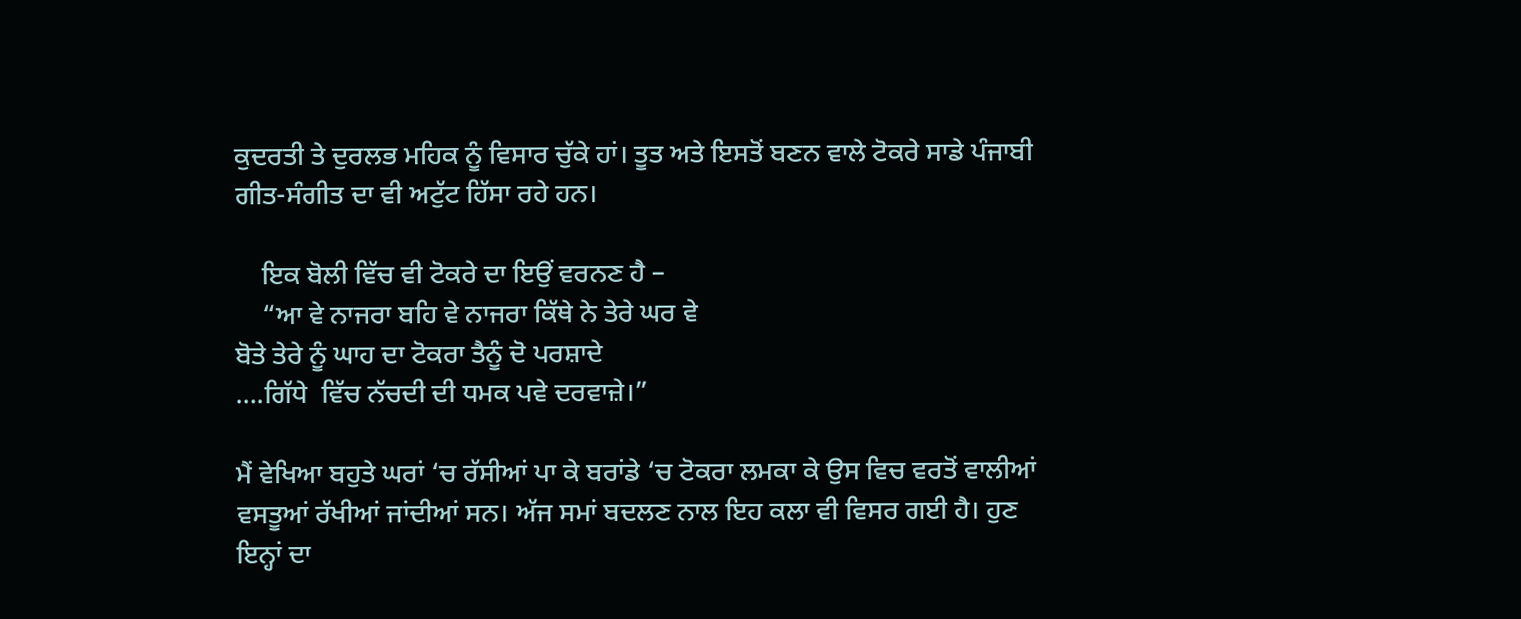ਕੁਦਰਤੀ ਤੇ ਦੁਰਲਭ ਮਹਿਕ ਨੂੰ ਵਿਸਾਰ ਚੁੱਕੇ ਹਾਂ। ਤੂਤ ਅਤੇ ਇਸਤੋਂ ਬਣਨ ਵਾਲੇ ਟੋਕਰੇ ਸਾਡੇ ਪੰਜਾਬੀ ਗੀਤ-ਸੰਗੀਤ ਦਾ ਵੀ ਅਟੁੱਟ ਹਿੱਸਾ ਰਹੇ ਹਨ।

    ਇਕ ਬੋਲੀ ਵਿੱਚ ਵੀ ਟੋਕਰੇ ਦਾ ਇਉਂ ਵਰਨਣ ਹੈ –
    “ਆ ਵੇ ਨਾਜਰਾ ਬਹਿ ਵੇ ਨਾਜਰਾ ਕਿੱਥੇ ਨੇ ਤੇਰੇ ਘਰ ਵੇ
ਬੋਤੇ ਤੇਰੇ ਨੂੰ ਘਾਹ ਦਾ ਟੋਕਰਾ ਤੈਨੂੰ ਦੋ ਪਰਸ਼ਾਦੇ
….ਗਿੱਧੇ  ਵਿੱਚ ਨੱਚਦੀ ਦੀ ਧਮਕ ਪਵੇ ਦਰਵਾਜ਼ੇ।”

ਮੈਂ ਵੇਖਿਆ ਬਹੁਤੇ ਘਰਾਂ ‘ਚ ਰੱਸੀਆਂ ਪਾ ਕੇ ਬਰਾਂਡੇ ‘ਚ ਟੋਕਰਾ ਲਮਕਾ ਕੇ ਉਸ ਵਿਚ ਵਰਤੋਂ ਵਾਲੀਆਂ ਵਸਤੂਆਂ ਰੱਖੀਆਂ ਜਾਂਦੀਆਂ ਸਨ। ਅੱਜ ਸਮਾਂ ਬਦਲਣ ਨਾਲ ਇਹ ਕਲਾ ਵੀ ਵਿਸਰ ਗਈ ਹੈ। ਹੁਣ ਇਨ੍ਹਾਂ ਦਾ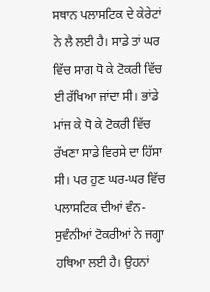ਸਥਾਨ ਪਲਾਸਟਿਕ ਦੇ ਕੇਰੇਟਾਂ ਨੇ ਲੈ ਲਈ ਹੈ। ਸਾਡੇ ਤਾਂ ਘਰ ਵਿੱਚ ਸਾਗ ਧੋ ਕੇ ਟੋਕਰੀ ਵਿੱਚ ਈ ਰੱਖਿਆ ਜਾਂਦਾ ਸੀ। ਭਾਂਡੇ ਮਾਂਜ ਕੇ ਧੋ ਕੇ ਟੋਕਰੀ ਵਿੱਚ ਰੱਖਣਾ ਸਾਡੇ ਵਿਰਸੇ ਦਾ ਹਿੱਸਾ ਸੀ। ਪਰ ਹੁਣ ਘਰ-ਘਰ ਵਿੱਚ ਪਲਾਸਟਿਕ ਦੀਆਂ ਵੰਨ-ਸੁਵੰਨੀਆਂ ਟੋਕਰੀਆਂ ਨੇ ਜਗ੍ਹਾ ਹਥਿਆ ਲਈ ਹੈ। ਉਹਨਾਂ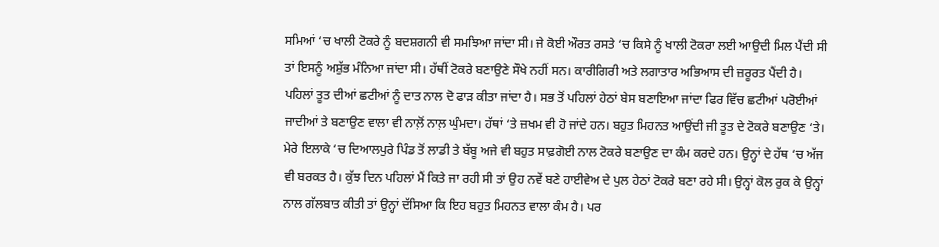ਸਮਿਆਂ ‘ਚ ਖਾਲੀ ਟੋਕਰੇ ਨੂੰ ਬਦਸ਼ਗਨੀ ਵੀ ਸਮਝਿਆ ਜਾਂਦਾ ਸੀ। ਜੇ ਕੋਈ ਔਰਤ ਰਸਤੇ ‘ਚ ਕਿਸੇ ਨੂੰ ਖਾਲੀ ਟੋਕਰਾ ਲਈ ਆਉਦੀ ਮਿਲ ਪੈਂਦੀ ਸੀ ਤਾਂ ਇਸਨੂੰ ਅਸ਼ੁੱਭ ਮੰਨਿਆ ਜਾਂਦਾ ਸੀ। ਹੱਥੀਂ ਟੋਕਰੇ ਬਣਾਉਣੇ ਸੌਖੇ ਨਹੀਂ ਸਨ। ਕਾਰੀਗਿਰੀ ਅਤੇ ਲਗਾਤਾਰ ਅਭਿਆਸ ਦੀ ਜ਼ਰੂਰਤ ਪੈਂਦੀ ਹੈ। ਪਹਿਲਾਂ ਤੂਤ ਦੀਆਂ ਛਟੀਆਂ ਨੂੰ ਦਾਤ ਨਾਲ ਦੋ ਫਾੜ ਕੀਤਾ ਜਾਂਦਾ ਹੈ। ਸਭ ਤੋਂ ਪਹਿਲਾਂ ਹੇਠਾਂ ਬੇਸ ਬਣਾਇਆ ਜਾਂਦਾ ਫਿਰ ਵਿੱਚ ਛਟੀਆਂ ਪਰੋਈਆਂ ਜਾਦੀਆਂ ਤੇ ਬਣਾਉਣ ਵਾਲਾ ਵੀ ਨਾਲ਼ੋਂ ਨਾਲ਼ ਘੁੰਮਦਾ। ਹੱਥਾਂ ‘ਤੇ ਜ਼ਖਮ ਵੀ ਹੋ ਜਾਂਦੇ ਹਨ। ਬਹੁਤ ਮਿਹਨਤ ਆਉਂਦੀ ਜੀ ਤੂਤ ਦੇ ਟੋਕਰੇ ਬਣਾਉਣ ‘ਤੇ। ਮੇਰੇ ਇਲਾਕੇ ‘ਚ ਦਿਆਲਪੁਰੇ ਪਿੰਡ ਤੋਂ ਲਾਡੀ ਤੇ ਬੱਬੂ ਅਜੇ ਵੀ ਬਹੁਤ ਸਾਫ਼ਗੋਈ ਨਾਲ ਟੋਕਰੇ ਬਣਾਉਣ ਦਾ ਕੰਮ ਕਰਦੇ ਹਨ। ਉਨ੍ਹਾਂ ਦੇ ਹੱਥ ‘ਚ ਅੱਜ ਵੀ ਬਰਕਤ ਹੈ। ਕੁੱਝ ਦਿਨ ਪਹਿਲਾਂ ਮੈਂ ਕਿਤੇ ਜਾ ਰਹੀ ਸੀ ਤਾਂ ਉਹ ਨਵੇਂ ਬਣੇ ਹਾਈਵੇਅ ਦੇ ਪੁਲ ਹੇਠਾਂ ਟੋਕਰੇ ਬਣਾ ਰਹੇ ਸੀ। ਉਨ੍ਹਾਂ ਕੋਲ ਰੁਕ ਕੇ ਉਨ੍ਹਾਂ ਨਾਲ ਗੱਲਬਾਤ ਕੀਤੀ ਤਾਂ ਉਨ੍ਹਾਂ ਦੱਸਿਆ ਕਿ ਇਹ ਬਹੁਤ ਮਿਹਨਤ ਵਾਲਾ ਕੰਮ ਹੈ। ਪਰ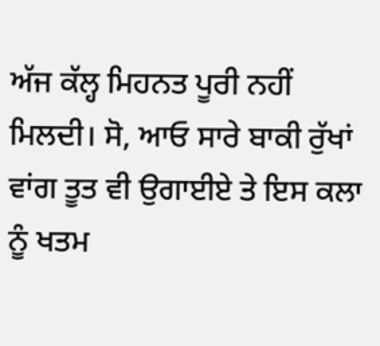ਅੱਜ ਕੱਲ੍ਹ ਮਿਹਨਤ ਪੂਰੀ ਨਹੀਂ ਮਿਲਦੀ। ਸੋ, ਆਓ ਸਾਰੇ ਬਾਕੀ ਰੁੱਖਾਂ ਵਾਂਗ ਤੂਤ ਵੀ ਉਗਾਈਏ ਤੇ ਇਸ ਕਲਾ ਨੂੰ ਖਤਮ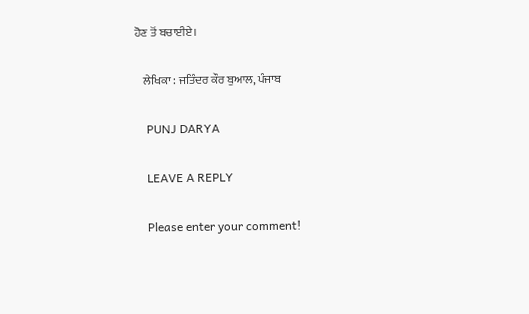ਹੋਣ ਤੋਂ ਬਚਾਈਏ।

    ਲੇਖਿਕਾ : ਜਤਿੰਦਰ ਕੌਰ ਬੁਆਲ, ਪੰਜਾਬ

    PUNJ DARYA

    LEAVE A REPLY

    Please enter your comment!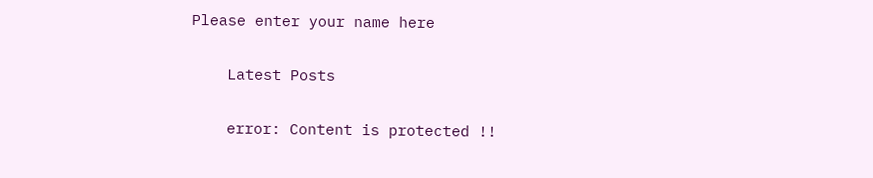Please enter your name here

    Latest Posts

    error: Content is protected !!